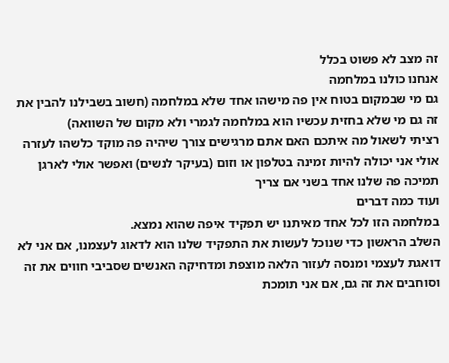זה מצב לא פשוט בכלל
אנחנו כולנו במלחמה
גם מי שבמקום בטוח אין פה מישהו אחד שלא במלחמה (חשוב בשבילנו להבין את זה גם מי שלא בחזית עכשיו הוא במלחמה לגמרי ולא מקום של השוואה)
רציתי לשאול מה איתכם האם אתם מרגישים צורך שיהיה פה מוקד כלשהו לעזרה אולי אני יכולה להיות זמינה בטלפון או וזום (בעיקר לנשים) ואפשר אולי לארגן תמיכה פה שלנו אחד בשני אם צריך
ועוד כמה דברים
במלחמה הזו לכל אחד מאיתנו יש תפקיד איפה שהוא נמצא.
השלב הראשון כדי שנוכל לעשות את התפקיד שלנו הוא לדאוג לעצמנו, אם אני לא דואגת לעצמי ומנסה לעזור הלאה מוצפת ומדחיקה האנשים שסביבי חווים את זה וסוחבים את זה גם, אם אני תומכת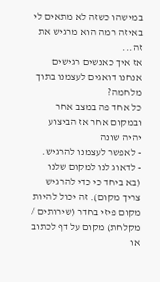במישהו כשזה לא מתאים לי באיזה רמה הוא מרגיש את זה...
אז איך כאנשים רגישים אנחנו דואגים לעצמנו בתוך מלחמה?
כל אחד פה במצב אחר ובמקום אחר אז הביצוע יהיה שונה
- לאפשר לעצמנו להרגיש.
- לדאוג לנו למקום שלנו (בא ביחד כי כדי להרגיש צריך מקום). זה יכול להיות מקום פיזי בחדר (שירותים / מקלחת) מקום על דף לכתוב או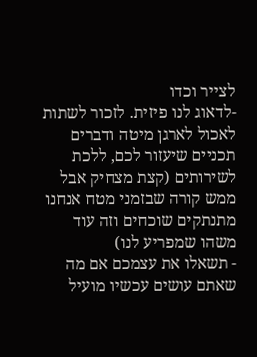לצייר וכדו
-לדאוג לנו פיזית. לזכור לשתות לאכול לארגן מיטה ודברים תכניים שיעזור לכם, ללכת לשירותים (קצת מצחיק אבל ממש קורה שבזמני מטח אנחנו מתנתקים שוכחים וזה עוד משהו שמפריע לנו)
- תשאלו את עצמכם אם מה שאתם עושים עכשיו מועיל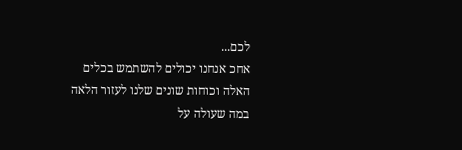לכם...
אחכ אנחנו יכולים להשתמש בכלים האלה וכוחות שונים שלנו לעזור הלאה במה שעולה על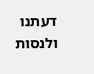דעתנו ולנסות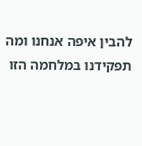להבין איפה אנחנו ומה תפקידנו במלחמה הזו